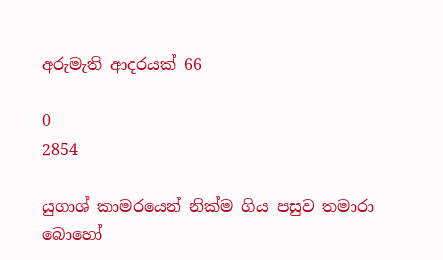අරුමැති ආදරයක් 66

0
2854

යුගාශ් කාමරයෙන් නික්ම ගිය පසුව තමාරා බොහෝ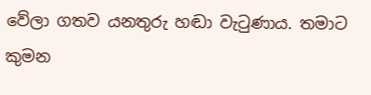වේලා ගතව යනතුරු හඬා වැටුණාය. තමාට කුමන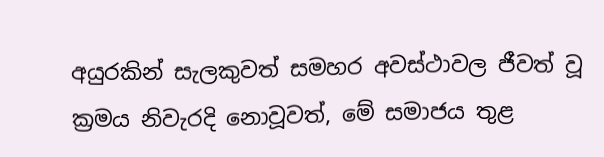අයුරකින් සැලකුවත් සමහර අවස්ථාවල ජීවත් වූ ක්‍රමය නිවැරදි නොවූවත්, මේ සමාජය තුළ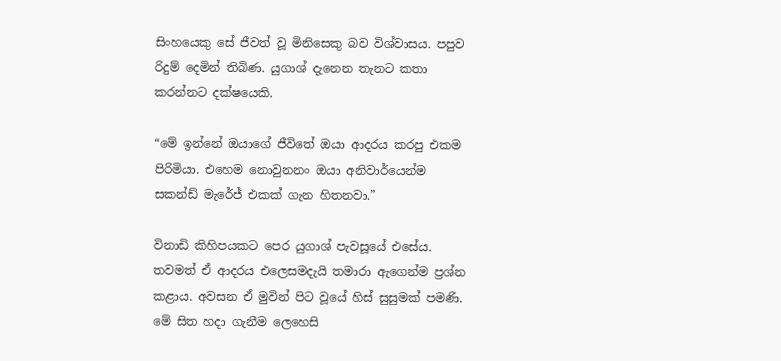සිංහයෙකු සේ ජීවත් වූ මිනිසෙකු බව විශ්වාසය. පපුව රිදුම් දෙමින් තිබිණ. යුගාශ් දැනෙන තැනට කතා කරන්නට දක්ෂයෙකි.

“මේ ඉන්නේ ඔයාගේ ජීවිතේ ඔයා ආදරය කරපු එකම පිරිමියා. එහෙම නොවුනනං ඔයා අනිවාර්යෙන්ම සකන්ඩ් මැරේජ් එකක් ගැන හිතනවා.”

විනාඩි කිහිපයකට පෙර යුගාශ් පැවසූයේ එසේය. තවමත් ඒ ආදරය එලෙසමදැයි තමාරා ඇගෙන්ම ප්‍රශ්න කළාය. අවසන ඒ මුවින් පිට වූයේ හිස් සුසුමක් පමණි. මේ සිත හදා ගැනීම ලෙහෙසි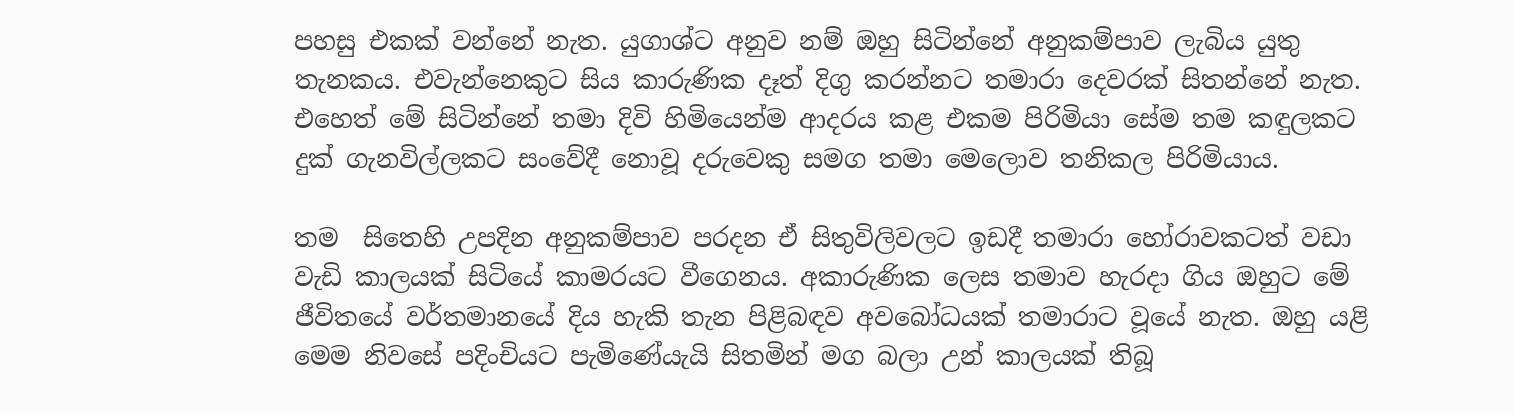පහසු එකක් වන්නේ නැත. යුගාශ්ට අනුව නම් ඔහු සිටින්නේ අනුකම්පාව ලැබිය යුතු තැනකය. එවැන්නෙකුට සිය කාරුණික දෑත් දිගු කරන්නට තමාරා දෙවරක් සිතන්නේ නැත. එහෙත් මේ සිටින්නේ තමා දිවි හිමියෙන්ම ආදරය කළ එකම පිරිමියා සේම තම කඳුලකට දුක් ගැනවිල්ලකට සංවේදී නොවූ දරුවෙකු සමග තමා මෙලොව තනිකල පිරිමියාය.

තම  සිතෙහි උපදින අනුකම්පාව පරදන ඒ සිතුවිලිවලට ඉඩදී තමාරා හෝරාවකටත් වඩා වැඩි කාලයක් සිටියේ කාමරයට වීගෙනය. අකාරුණික ලෙස තමාව හැරදා ගිය ඔහුට මේ ජීවිතයේ වර්තමානයේ දිය හැකි තැන පිළිබඳව අවබෝධයක් තමාරාට වූයේ නැත. ඔහු යළි මෙම නිවසේ පදිංචියට පැමිණේයැයි සිතමින් මග බලා උන් කාලයක් තිබූ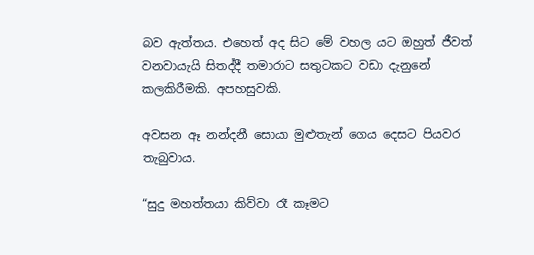බව ඇත්තය. එහෙත් අද සිට මේ වහල යට ඔහුත් ජීවත් වනවායැයි සිතද්දී තමාරාට සතුටකට වඩා දැනුනේ කලකිරීමකි. අපහසුවකි.

අවසන ඈ නන්දනී සොයා මුළුතැන් ගෙය දෙසට පියවර තැබුවාය.

“සුදු මහත්තයා කිව්වා රෑ කෑමට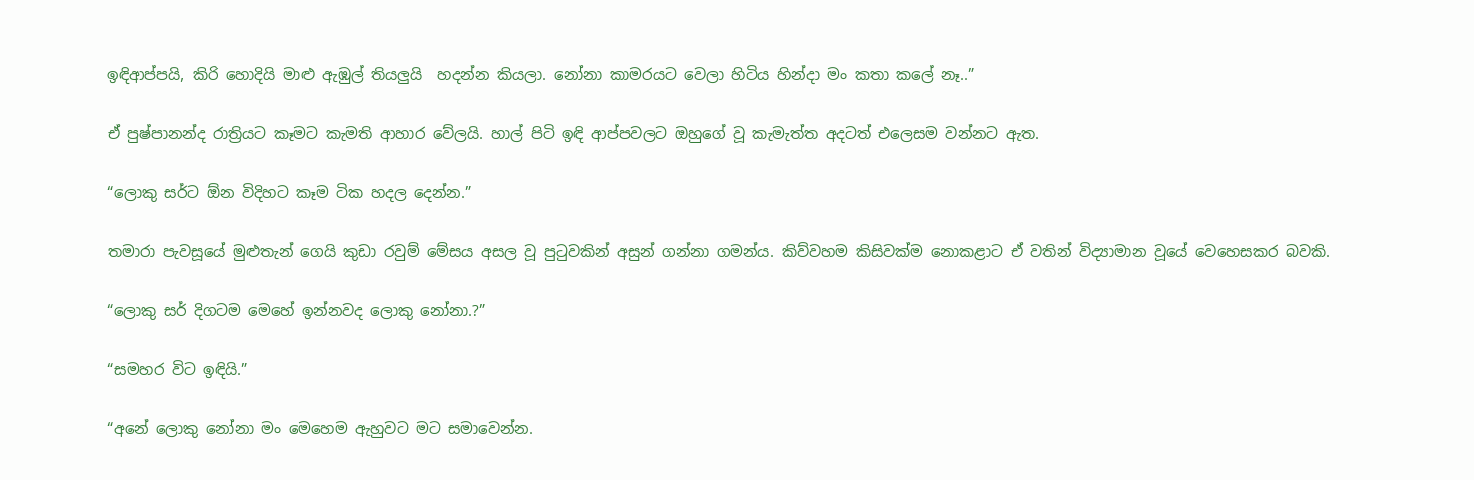ඉඳිආප්පයි, කිරි හොදියි මාළු ඇඹුල් තියලුයි  හදන්න කියලා. නෝනා කාමරයට වෙලා හිටිය හින්දා මං කතා කලේ නෑ..”

ඒ පුෂ්පානන්ද රාත්‍රියට කෑමට කැමති ආහාර වේලයි. හාල් පිටි ඉඳි ආප්පවලට ඔහුගේ වූ කැමැත්ත අදටත් එලෙසම වන්නට ඇත.

“ලොකු සර්ට ඕන විදිහට කෑම ටික හදල දෙන්න.”

තමාරා පැවසූයේ මුළුතැන් ගෙයි කුඩා රවුම් මේසය අසල වූ පුටුවකින් අසුන් ගන්නා ගමන්ය. කිව්වහම කිසිවක්ම නොකළාට ඒ වතින් විද්‍යාමාන වූයේ වෙහෙසකර බවකි.

“ලොකු සර් දිගටම මෙහේ ඉන්නවද ලොකු නෝනා.?”

“සමහර විට ඉඳියි.”

“අනේ ලොකු නෝනා මං මෙහෙම ඇහුවට මට සමාවෙන්න.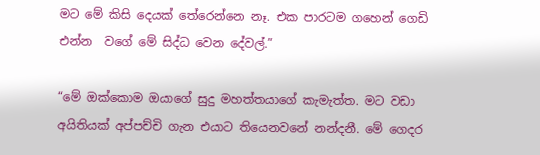මට මේ කිසි දෙයක් තේරෙන්නෙ නෑ. එක පාරටම ගහෙන් ගෙඩි එන්න  වගේ මේ සිද්ධ වෙන දේවල්.”

“මේ ඔක්කොම ඔයාගේ සුදු මහත්තයාගේ කැමැත්ත. මට වඩා අයිතියක් අප්පච්චි ගැන එයාට තියෙනවනේ නන්දනී. මේ ගෙදර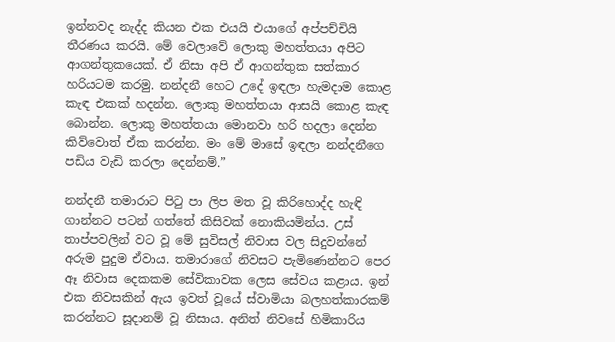ඉන්නවද නැද්ද කියන එක එයයි එයාගේ අප්පච්චියි තීරණය කරයි. මේ වෙලාවේ ලොකු මහත්තයා අපිට ආගන්තුකයෙක්. ඒ නිසා අපි ඒ ආගන්තුක සත්කාර හරියටම කරමු. නන්දනී හෙට උදේ ඉඳලා හැමදාම කොළ කැඳ එකක් හදන්න. ලොකු මහත්තයා ආසයි කොළ කැඳ බොන්න. ලොකු මහත්තයා මොනවා හරි හදලා දෙන්න කිව්වොත් ඒක කරන්න. මං මේ මාසේ ඉඳලා නන්දනීගෙ පඩිය වැඩි කරලා දෙන්නම්.”

නන්දනී තමාරාට පිටු පා ලිප මත වූ කිරිහොද්ද හැඳි ගාන්නට පටන් ගත්තේ කිසිවක් නොකියමින්ය. උස් තාප්පවලින් වට වූ මේ සුවිසල් නිවාස වල සිදුවන්නේ අරුම පුදුම ඒවාය. තමාරාගේ නිවසට පැමිණෙන්නට පෙර ඈ නිවාස දෙකකම සේවිකාවක ලෙස සේවය කළාය. ඉන් එක නිවසකින් ඇය ඉවත් වූයේ ස්වාමියා බලහත්කාරකම් කරන්නට සූදානම් වූ නිසාය. අනිත් නිවසේ හිමිකාරිය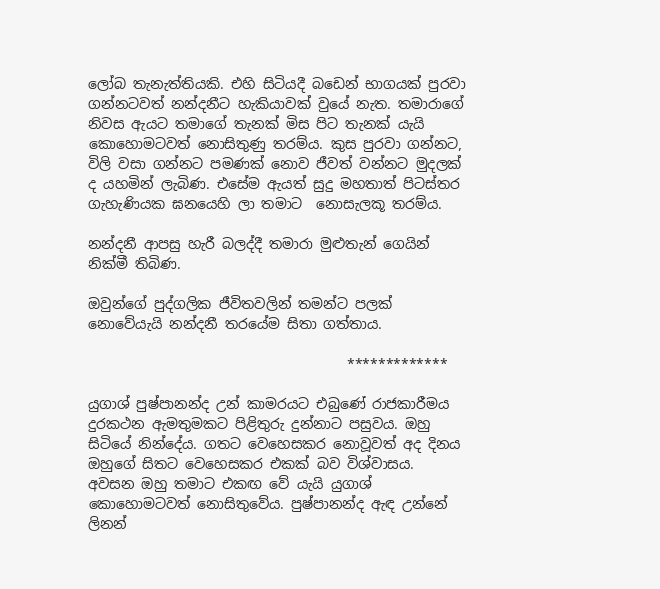ලෝබ තැනැත්තියකි. එහි සිටියදී බඩෙන් භාගයක් පුරවා ගන්නටවත් නන්දනීට හැකියාවක් වුයේ නැත. තමාරාගේ නිවස ඇයට තමාගේ තැනක් මිස පිට තැනක් යැයි කොහොමටවත් නොසිතුණු තරම්ය. කුස පුරවා ගන්නට, විලි වසා ගන්නට පමණක් නොව ජීවත් වන්නට මුදලක් ද යහමින් ලැබිණ. එසේම ඇයත් සුදු මහතාත් පිටස්තර ගැහැණියක ඝනයෙහි ලා තමාට  නොසැලකූ තරම්ය.

නන්දනී ආපසු හැරී බලද්දී තමාරා මුළුතැන් ගෙයින් නික්මී තිබිණ.

ඔවුන්ගේ පුද්ගලික ජීවිතවලින් තමන්ට පලක් නොවේයැයි නන්දනී තරයේම සිතා ගත්තාය.

                                     *************

යුගාශ් පුෂ්පානන්ද උන් කාමරයට එබුණේ රාජකාරීමය දුරකථන ඇමතුමකට පිළිතුරු දුන්නාට පසුවය. ඔහු සිටියේ නින්දේය. ගතට වෙහෙසකර නොවූවත් අද දිනය ඔහුගේ සිතට වෙහෙසකර එකක් බව විශ්වාසය. අවසන ඔහු තමාට එකඟ වේ යැයි යුගාශ්  කොහොමටවත් නොසිතුවේය. පුෂ්පානන්ද ඇඳ උන්නේ ලිනන්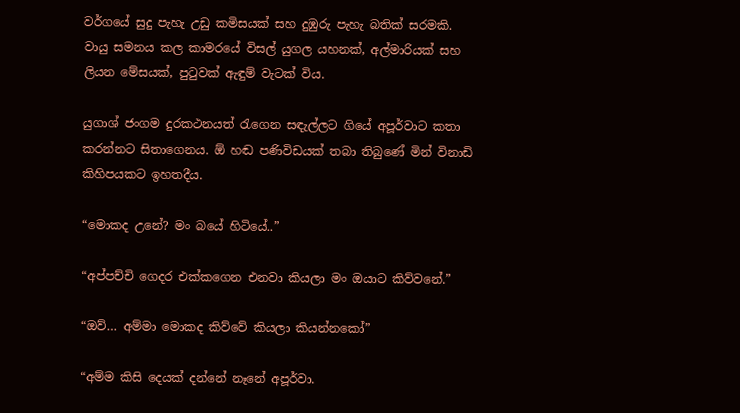වර්ගයේ සුදු පැහැ උඩු කමිසයක් සහ දුඹුරු පැහැ බතික් සරමකි. වායු සමනය කල කාමරයේ විසල් යුගල යහනක්, අල්මාරියක් සහ ලියන මේසයක්, පුටුවක් ඇඳුම් වැටක් විය.

යුගාශ් ජංගම දුරකථනයත් රැගෙන සඳැල්ලට ගියේ අපූර්වාට කතා කරන්නට සිතාගෙනය. ඕ හඬ පණිවිඩයක් තබා තිබුණේ මින් විනාඩි කිහිපයකට ඉහතදීය.

“මොකද උනේ? මං බයේ හිටියේ..”

“අප්පච්චි ගෙදර එක්කගෙන එනවා කියලා මං ඔයාට කිව්වනේ.”

“ඔව්… අම්මා මොකද කිව්වේ කියලා කියන්නකෝ”

“අම්ම කිසි දෙයක් දන්නේ නෑනේ අපූර්වා.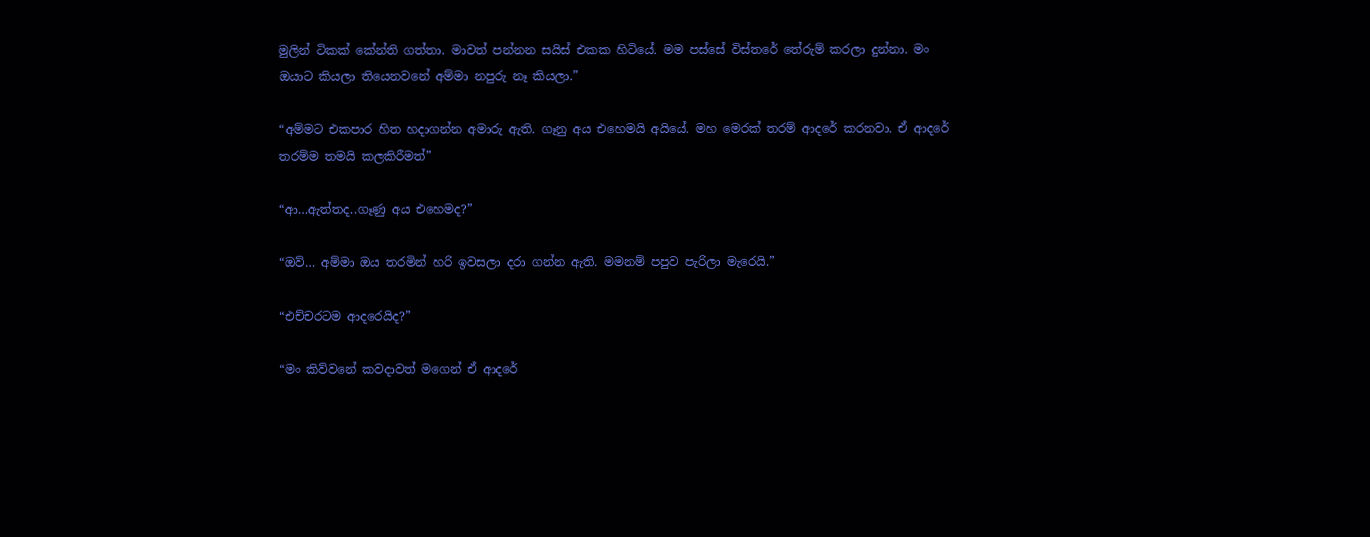මුලින් ටිකක් කේන්ති ගත්තා. මාවත් පන්නන සයිස් එකක හිටියේ. මම පස්සේ විස්තරේ තේරුම් කරලා දුන්නා. මං ඔයාට කියලා තියෙනවනේ අම්මා නපුරු නෑ කියලා.”

“අම්මට එකපාර හිත හදාගන්න අමාරු ඇති. ගෑනු අය එහෙමයි අයියේ. මහ මෙරක් තරම් ආදරේ කරනවා. ඒ ආදරේ තරම්ම තමයි කලකිරීමත්”

“ආ…ඇත්තද..ගෑණු අය එහෙමද?”

“ඔව්… අම්මා ඔය තරමින් හරි ඉවසලා දරා ගන්න ඇති. මමනම් පපුව පැරිලා මැරෙයි.”

“එච්චරටම ආදරෙයිද?”

“මං කිව්වනේ කවදාවත් මගෙන් ඒ ආදරේ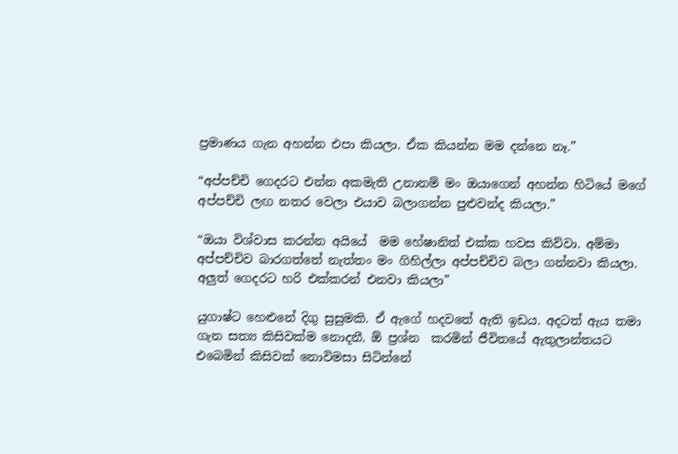ප්‍රමාණය ගැන අහන්න එපා කියලා. ඒක කියන්න මම දන්නෙ නෑ.”

“අප්පච්චි ගෙදරට එන්න අකමැති උනානම් මං ඔයාගෙන් අහන්න හිටියේ මගේ අප්පච්චි ලඟ නතර වෙලා එයාව බලාගන්න පුළුවන්ද කියලා.”

“ඔයා විශ්වාස කරන්න අයියේ  මම හේෂානිත් එක්ක හවස කිව්වා. අම්මා අප්පච්චිව බාරගත්තේ නැත්තං මං ගිහිල්ලා අප්පච්චිව බලා ගන්නවා කියලා. අලුත් ගෙදරට හරි එක්කරන් එනවා කියලා”

යුගාෂ්ට හෙළුනේ දිගු සුසුමකි. ඒ ඇගේ හදවතේ ඇති ඉඩය. අදටත් ඇය තමා ගැන සත්‍ය කිසිවක්ම නොදනී. ඕ ප්‍රශ්න  කරමින් ජීවිතයේ ඇතුලාන්තයට එබෙමින් කිසිවක් නොවිමසා සිටින්නේ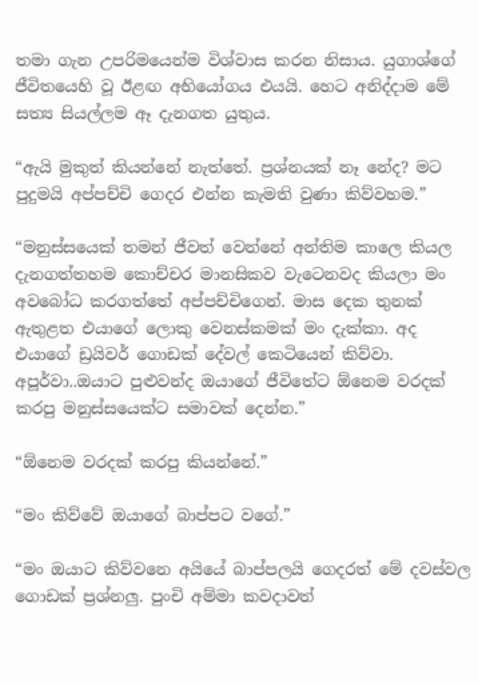තමා ගැන උපරිමයෙන්ම විශ්වාස කරන නිසාය. යුගාශ්ගේ ජීවිතයෙහි වූ ඊළඟ අභියෝගය එයයි. හෙට අනිද්දාම මේ සත්‍ය සියල්ලම ඈ දැනගත යුතුය.

“ඇයි මුකුත් කියන්නේ නැත්තේ. ප්‍රශ්නයක් නෑ නේද? මට පුදුමයි අප්පච්චි ගෙදර එන්න කැමති වුණා කිව්වහම.”

“මනුස්සයෙක් තමන් ජීවත් වෙන්නේ අන්තිම කාලෙ කියල දැනගත්තහම කොච්චර මානසිකව වැටෙනවද කියලා මං අවබෝධ කරගත්තේ අප්පච්චිගෙන්. මාස දෙක තුනක් ඇතුළත එයාගේ ලොකු වෙනස්කමක් මං දැක්කා. අද එයාගේ ඩ්‍රයිවර් ගොඩක් දේවල් කෙටියෙන් කිව්වා. අපූර්වා..ඔයාට පුළුවන්ද ඔයාගේ ජීවිතේට ඕනෙම වරදක් කරපු මනුස්සයෙක්ට සමාවක් දෙන්න.”

“ඕනෙම වරදක් කරපු කියන්නේ.”

“මං කිව්වේ ඔයාගේ බාප්පට වගේ.”

“මං ඔයාට කිව්වනෙ අයියේ බාප්පලයි ගෙදරත් මේ දවස්වල ගොඩක් ප්‍රශ්නලු. පුංචි අම්මා කවදාවත්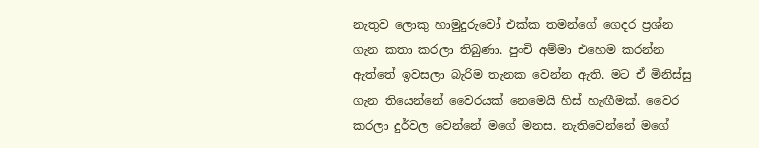නැතුව ලොකු හාමුදුරුවෝ එක්ක තමන්ගේ ගෙදර ප්‍රශ්න ගැන කතා කරලා තිබුණා. පුංචි අම්මා එහෙම කරන්න ඇත්තේ ඉවසලා බැරිම තැනක වෙන්න ඇති. මට ඒ මිනිස්සු ගැන තියෙන්නේ වෛරයක් නෙමෙයි හිස් හැඟීමක්. වෛර කරලා දුර්වල වෙන්නේ මගේ මනස. නැතිවෙන්නේ මගේ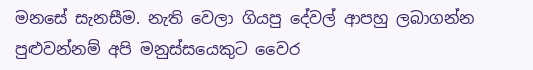මනසේ සැනසීම. නැති වෙලා ගියපු දේවල් ආපහු ලබාගන්න පුළුවන්නම් අපි මනුස්සයෙකුට වෛර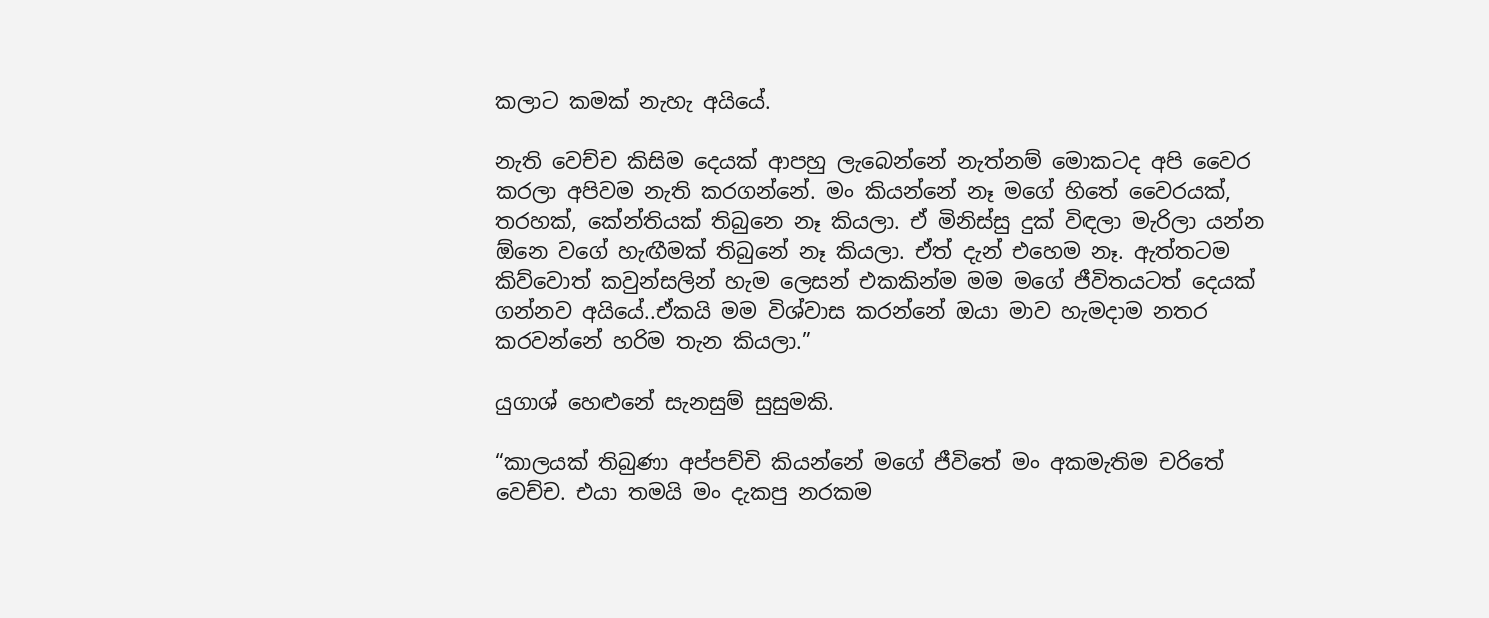කලාට කමක් නැහැ අයියේ.

නැති වෙච්ච කිසිම දෙයක් ආපහු ලැබෙන්නේ නැත්නම් මොකටද අපි වෛර කරලා අපිවම නැති කරගන්නේ. මං කියන්නේ නෑ මගේ හිතේ වෛරයක්, තරහක්, කේන්තියක් තිබුනෙ නෑ කියලා. ඒ මිනිස්සු දුක් විඳලා මැරිලා යන්න ඕනෙ වගේ හැඟීමක් තිබුනේ නෑ කියලා. ඒත් දැන් එහෙම නෑ. ඇත්තටම කිව්වොත් කවුන්සලින් හැම ලෙසන් එකකින්ම මම මගේ ජීවිතයටත් දෙයක් ගන්නව අයියේ..ඒකයි මම විශ්වාස කරන්නේ ඔයා මාව හැමදාම නතර කරවන්නේ හරිම තැන කියලා.”

යුගාශ් හෙළුනේ සැනසුම් සුසුමකි.

“කාලයක් තිබුණා අප්පච්චි කියන්නේ මගේ ජීවිතේ මං අකමැතිම චරිතේ වෙච්ච. එයා තමයි මං දැකපු නරකම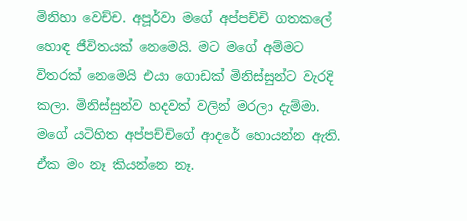මිනිහා වෙච්ච. අපූර්වා මගේ අප්පච්චි ගතකලේ හොඳ ජීවිතයක් නෙමෙයි. මට මගේ අම්මට විතරක් නෙමෙයි එයා ගොඩක් මිනිස්සුන්ට වැරදි කලා. මිනිස්සුන්ව හදවත් වලින් මරලා දැම්මා. මගේ යටිහිත අප්පච්චිගේ ආදරේ හොයන්න ඇති. ඒක මං නෑ කියන්නෙ නෑ.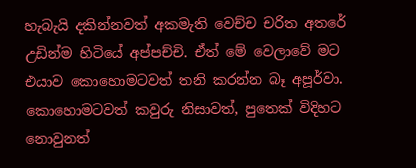හැබැයි දකින්නවත් අකමැති වෙච්ච චරිත අතරේ උඩින්ම හිටියේ අප්පච්චි. ඒත් මේ වෙලාවේ මට එයාව කොහොමටවත් තනි කරන්න බෑ අපූර්වා. කොහොමටවත් කවුරු නිසාවත්, පුතෙක් විදිහට නොවුනත්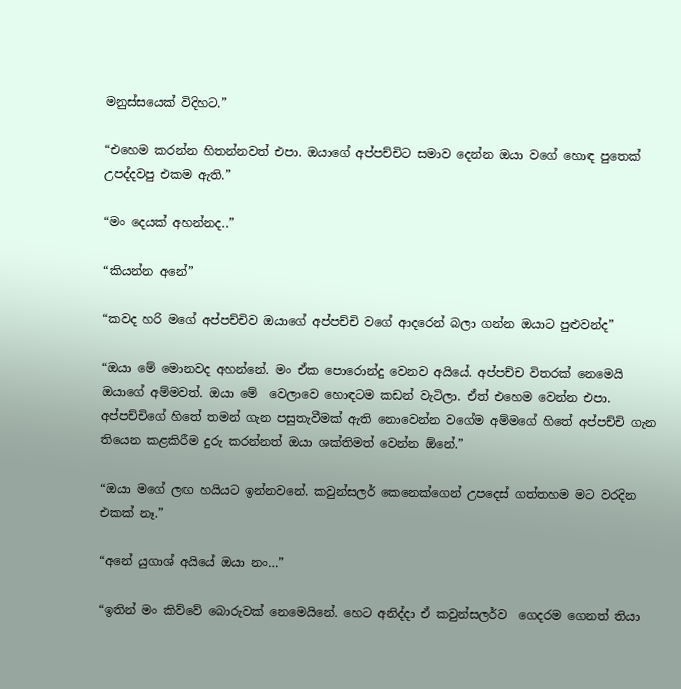මනුස්සයෙක් විදිහට.”

“එහෙම කරන්න හිතන්නවත් එපා. ඔයාගේ අප්පච්චිට සමාව දෙන්න ඔයා වගේ හොඳ පුතෙක් උපද්දවපු එකම ඇති.”

“මං දෙයක් අහන්නද..”

“කියන්න අනේ”

“කවද හරි මගේ අප්පච්චිව ඔයාගේ අප්පච්චි වගේ ආදරෙන් බලා ගන්න ඔයාට පුළුවන්ද”

“ඔයා මේ මොනවද අහන්නේ. මං ඒක පොරොන්දු වෙනව අයියේ. අප්පච්ච විතරක් නෙමෙයි ඔයාගේ අම්මවත්. ඔයා මේ  වෙලාවෙ හොඳටම කඩන් වැටිලා. ඒත් එහෙම වෙන්න එපා. අප්පච්චිගේ හිතේ තමන් ගැන පසුතැවීමක් ඇති නොවෙන්න වගේම අම්මගේ හිතේ අප්පච්චි ගැන තියෙන කළකිරීම දුරු කරන්නත් ඔයා ශක්තිමත් වෙන්න ඕනේ.”

“ඔයා මගේ ලඟ හයියට ඉන්නවනේ. කවුන්සලර් කෙනෙක්ගෙන් උපදෙස් ගත්තහම මට වරදින එකක් නෑ.”

“අනේ යුගාශ් අයියේ ඔයා නං…”

“ඉතින් මං කිව්වේ බොරුවක් නෙමෙයිනේ. හෙට අනිද්දා ඒ කවුන්සලර්ව  ගෙදරම ගෙනත් තියා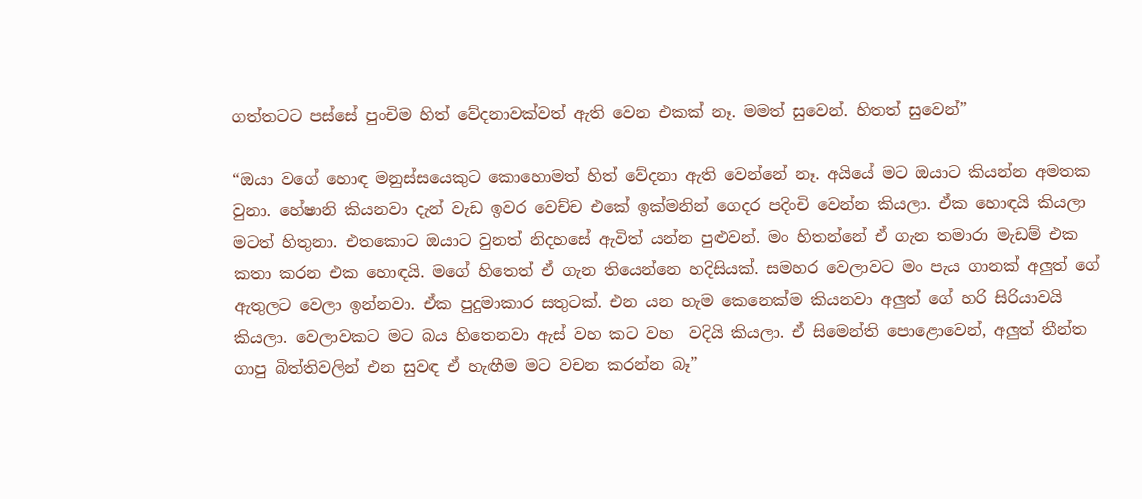ගත්තටට පස්සේ පුංචිම හිත් වේදනාවක්වත් ඇති වෙන එකක් නෑ. මමත් සුවෙන්. හිතත් සුවෙන්”

“ඔයා වගේ හොඳ මනුස්සයෙකුට කොහොමත් හිත් වේදනා ඇති වෙන්නේ නෑ. අයියේ මට ඔයාට කියන්න අමතක වුනා. හේෂානි කියනවා දැන් වැඩ ඉවර වෙච්ච එකේ ඉක්මනින් ගෙදර පදිංචි වෙන්න කියලා. ඒක හොඳයි කියලා මටත් හිතුනා. එතකොට ඔයාට වුනත් නිදහසේ ඇවිත් යන්න පුළුවන්. මං හිතන්නේ ඒ ගැන තමාරා මැඩම් එක කතා කරන එක හොඳයි. මගේ හිතෙත් ඒ ගැන තියෙන්නෙ හදිසියක්. සමහර වෙලාවට මං පැය ගානක් අලුත් ගේ ඇතුලට වෙලා ඉන්නවා. ඒක පුදුමාකාර සතුටක්. එන යන හැම කෙනෙක්ම කියනවා අලුත් ගේ හරි සිරියාවයි කියලා. වෙලාවකට මට බය හිතෙනවා ඇස් වහ කට වහ  වදියි කියලා. ඒ සිමෙන්ති පොළොවෙන්, අලුත් තීන්ත ගාපු බිත්තිවලින් එන සුවඳ ඒ හැඟීම මට වචන කරන්න බෑ”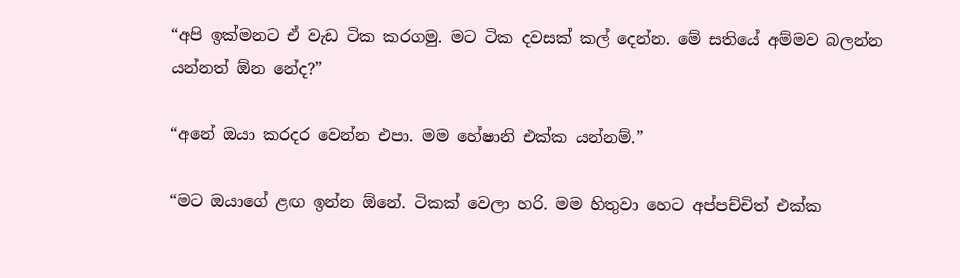“අපි ඉක්මනට ඒ වැඩ ටික කරගමු. මට ටික දවසක් කල් දෙන්න. මේ සතියේ අම්මව බලන්න යන්නත් ඕන නේද?”

“අනේ ඔයා කරදර වෙන්න එපා. මම හේෂානි එක්ක යන්නම්.”

“මට ඔයාගේ ළඟ ඉන්න ඕනේ. ටිකක් වෙලා හරි. මම හිතුවා හෙට අප්පච්චිත් එක්ක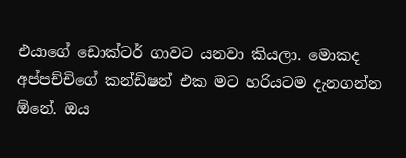එයාගේ ඩොක්ටර් ගාවට යනවා කියලා. මොකද අප්පච්චිගේ කන්ඩිෂන් එක මට හරියටම දැනගන්න ඕනේ. ඔය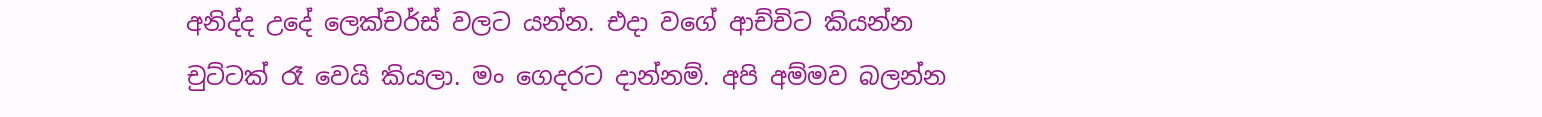අනිද්ද උදේ ලෙක්චර්ස් වලට යන්න. එදා වගේ ආච්චිට කියන්න චුට්ටක් රෑ වෙයි කියලා. මං ගෙදරට දාන්නම්. අපි අම්මව බලන්න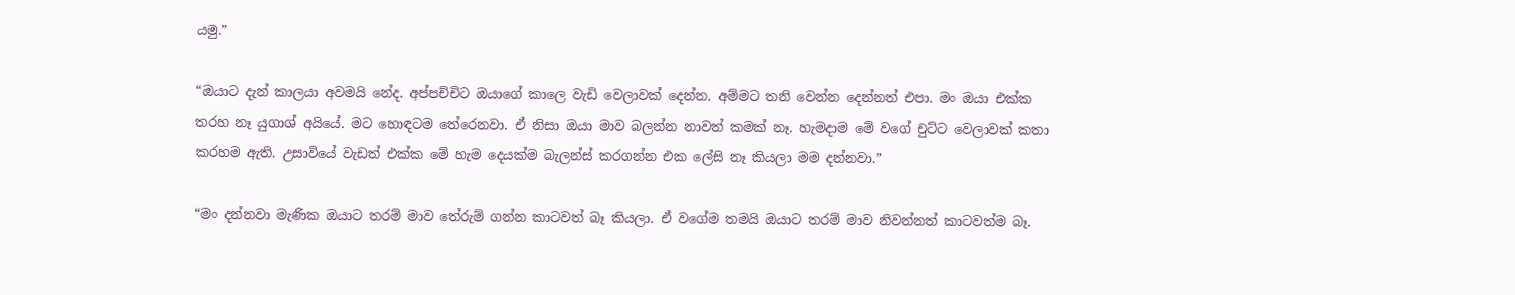යමු.”

“ඔයාට දැන් කාලයා අවමයි නේද. අප්පච්චිට ඔයාගේ කාලෙ වැඩි වෙලාවක් දෙන්න. අම්මට තනි වෙන්න දෙන්නත් එපා. මං ඔයා එක්ක තරහ නෑ යුගාශ් අයියේ. මට හොඳටම තේරෙනවා. ඒ නිසා ඔයා මාව බලන්න නාවත් කමක් නෑ. හැමදාම මේ වගේ චුට්ට වෙලාවක් කතා කරහම ඇති. උසාවියේ වැඩත් එක්ක මේ හැම දෙයක්ම බැලන්ස් කරගන්න එක ලේසි නෑ කියලා මම දන්නවා.”

“මං දන්නවා මැණික ඔයාට තරම් මාව තේරුම් ගන්න කාටවත් බෑ කියලා. ඒ වගේම තමයි ඔයාට තරම් මාව නිවන්නත් කාටවත්ම බෑ.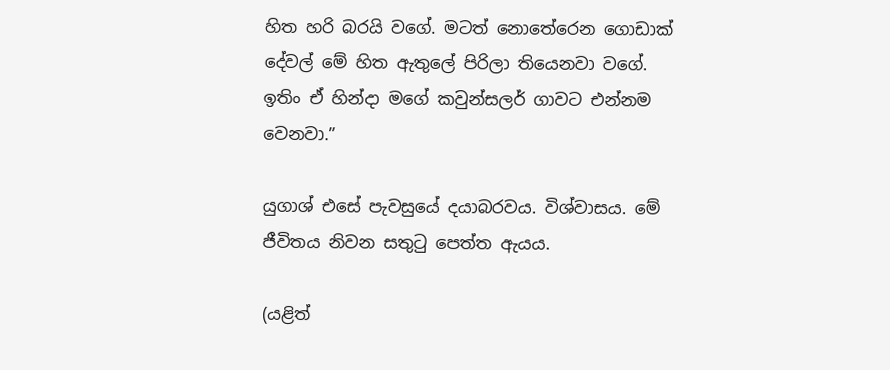හිත හරි බරයි වගේ. මටත් නොතේරෙන ගොඩාක් දේවල් මේ හිත ඇතුලේ පිරිලා තියෙනවා වගේ. ඉතිං ඒ හින්දා මගේ කවුන්සලර් ගාවට එන්නම වෙනවා.”

යුගාශ් එසේ පැවසුයේ දයාබරවය. විශ්වාසය. මේ ජීවිතය නිවන සතුටු පෙත්ත ඇයය.

(යළිත්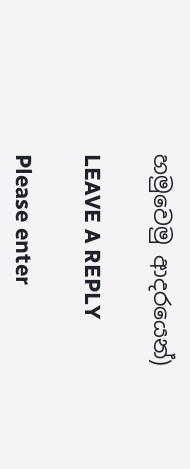හමුවෙමු ආදරයෙන්)

LEAVE A REPLY

Please enter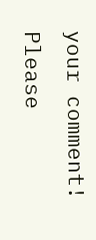your comment!
Please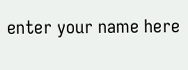enter your name here